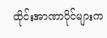ထိုင်းအာဏာပိုင်များက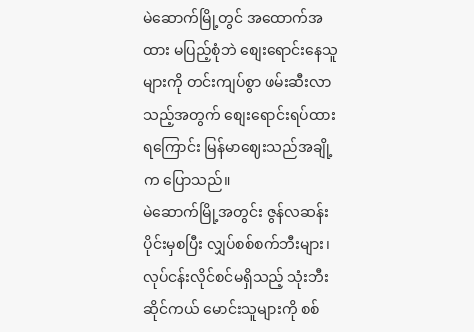မဲဆောက်မြို့တွင် အထောက်အထား မပြည့်စုံဘဲ စျေးရောင်းနေသူများကို တင်းကျပ်စွာ ဖမ်းဆီးလာသည့်အတွက် စျေးရောင်းရပ်ထားရကြောင်း မြန်မာဈေးသည်အချို့က ပြောသည်။
မဲဆောက်မြို့အတွင်း ဇွန်လဆန်းပိုင်းမှစပြီး လျှပ်စစ်စက်ဘီးများ၊ လုပ်ငန်းလိုင်စင်မရှိသည့် သုံးဘီးဆိုင်ကယ် မောင်းသူများကို စစ်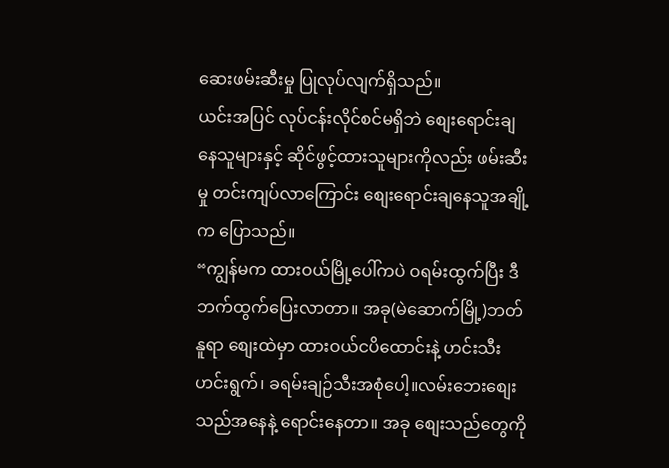ဆေးဖမ်းဆီးမှု ပြုလုပ်လျက်ရှိသည်။
ယင်းအပြင် လုပ်ငန်းလိုင်စင်မရှိဘဲ စျေးရောင်းချနေသူများနှင့် ဆိုင်ဖွင့်ထားသူများကိုလည်း ဖမ်းဆီးမှု တင်းကျပ်လာကြောင်း စျေးရောင်းချနေသူအချို့က ပြောသည်။
“ကျွန်မက ထားဝယ်မြို့ပေါ်ကပဲ ဝရမ်းထွက်ပြီး ဒီဘက်ထွက်ပြေးလာတာ။ အခု(မဲဆောက်မြို့)ဘတ်နူရာ စျေးထဲမှာ ထားဝယ်ငပိထောင်းနဲ့ ဟင်းသီးဟင်းရွက်၊ ခရမ်းချဉ်သီးအစုံပေါ့။လမ်းဘေးစျေးသည်အနေနဲ့ ရောင်းနေတာ။ အခု စျေးသည်တွေကို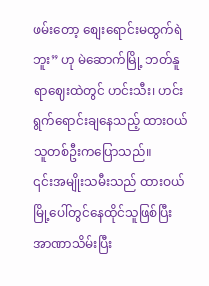ဖမ်းတော့ စျေးရောင်းမထွက်ရဲဘူး” ဟု မဲဆောက်မြို့ ဘတ်နူရာဈေးထဲတွင် ဟင်းသီး၊ ဟင်းရွက်ရောင်းချနေသည့် ထားဝယ်သူတစ်ဦးကပြောသည်။
၎င်းအမျိုးသမီးသည် ထားဝယ်မြို့ပေါ်တွင်နေထိုင်သူဖြစ်ပြီး အာဏာသိမ်းပြီး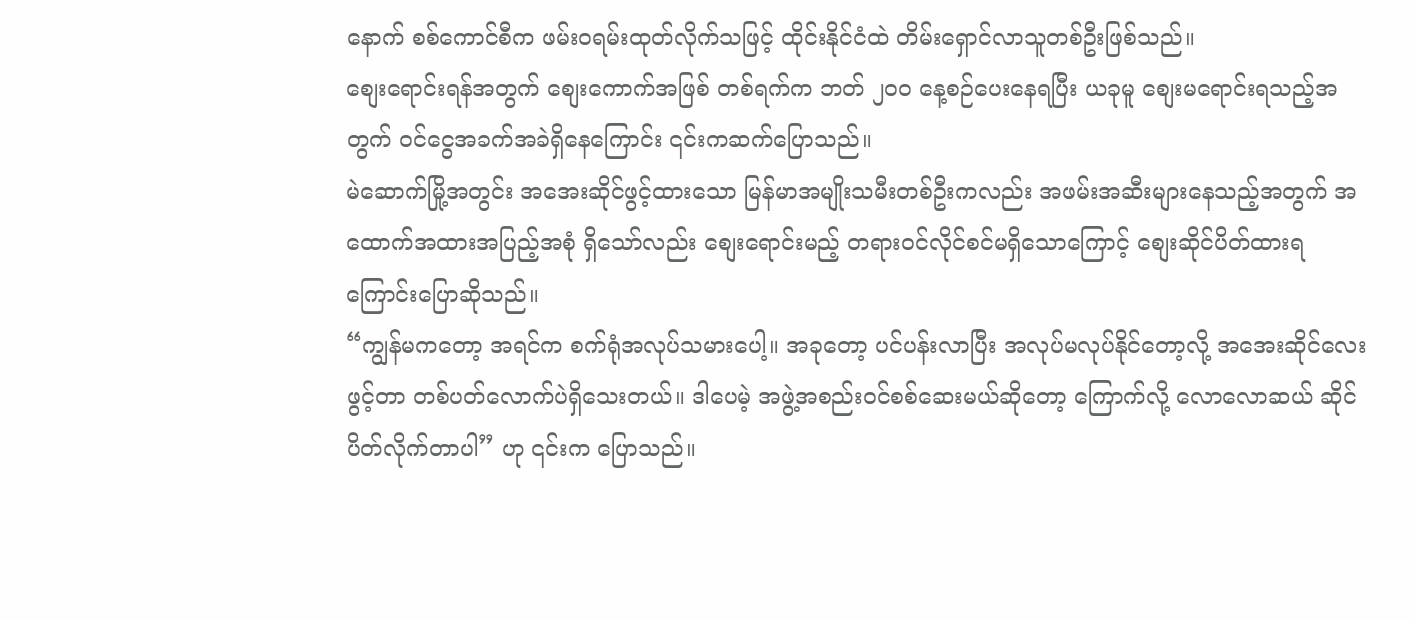နောက် စစ်ကောင်စီက ဖမ်းဝရမ်းထုတ်လိုက်သဖြင့် ထိုင်းနိုင်ငံထဲ တိမ်းရှောင်လာသူတစ်ဦးဖြစ်သည်။
စျေးရောင်းရန်အတွက် စျေးကောက်အဖြစ် တစ်ရက်က ဘတ် ၂၀၀ နေ့စဉ်ပေးနေရပြီး ယခုမူ စျေးမရောင်းရသည့်အတွက် ၀င်ငွေအခက်အခဲရှိနေကြောင်း ၎င်းကဆက်ပြောသည်။
မဲဆောက်မြို့အတွင်း အအေးဆိုင်ဖွင့်ထားသော မြန်မာအမျိုးသမီးတစ်ဦးကလည်း အဖမ်းအဆီးများနေသည့်အတွက် အထောက်အထားအပြည့်အစုံ ရှိသော်လည်း စျေးရောင်းမည့် တရားဝင်လိုင်စင်မရှိသောကြောင့် စျေးဆိုင်ပိတ်ထားရကြောင်းပြောဆိုသည်။
“ကျွန်မကတော့ အရင်က စက်ရုံအလုပ်သမားပေါ့။ အခုတော့ ပင်ပန်းလာပြီး အလုပ်မလုပ်နိုင်တော့လို့ အအေးဆိုင်လေးဖွင့်တာ တစ်ပတ်လောက်ပဲရှိသေးတယ်။ ဒါပေမဲ့ အဖွဲ့အစည်းဝင်စစ်ဆေးမယ်ဆိုတော့ ကြောက်လို့ လောလောဆယ် ဆိုင်ပိတ်လိုက်တာပါ” ဟု ၎င်းက ပြောသည်။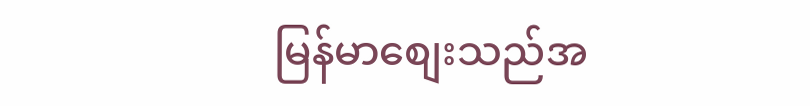မြန်မာစျေးသည်အ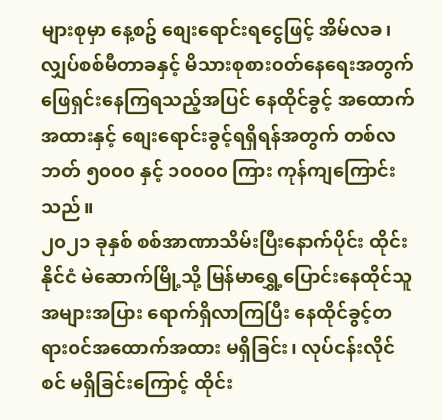များစုမှာ နေ့စဥ် စျေးရောင်းရငွေဖြင့် အိမ်လခ၊ လျှပ်စစ်မီတာခနှင့် မိသားစုစား၀တ်နေရေးအတွက် ဖြေရှင်းနေကြရသည့်အပြင် နေထိုင်ခွင့် အထောက်အထားနှင့် စျေးရောင်းခွင့်ရရှိရန်အတွက် တစ်လ ဘတ် ၅၀၀၀ နှင့် ၁၀၀၀၀ ကြား ကုန်ကျကြောင်း သည်။
၂၀၂၁ ခုနှစ် စစ်အာဏာသိမ်းပြီးနောက်ပိုင်း ထိုင်းနိုင်ငံ မဲဆောက်မြို့သို့ မြန်မာရွှေ့ပြောင်းနေထိုင်သူ အများအပြား ရောက်ရှိလာကြပြီး နေထိုင်ခွင့်တရား၀င်အထောက်အထား မရှိခြင်း၊ လုပ်ငန်းလိုင်စင် မရှိခြင်းကြောင့် ထိုင်း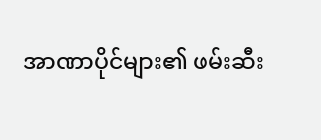အာဏာပိုင်များ၏ ဖမ်းဆီး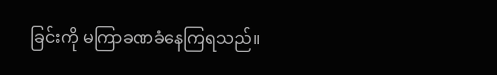ခြင်းကို မကြာခဏခံနေကြရသည်။